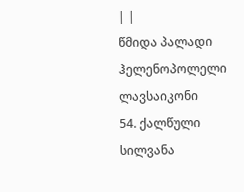| |
წმიდა პალადი ჰელენოპოლელი
ლავსაიკონი
54. ქალწული სილვანა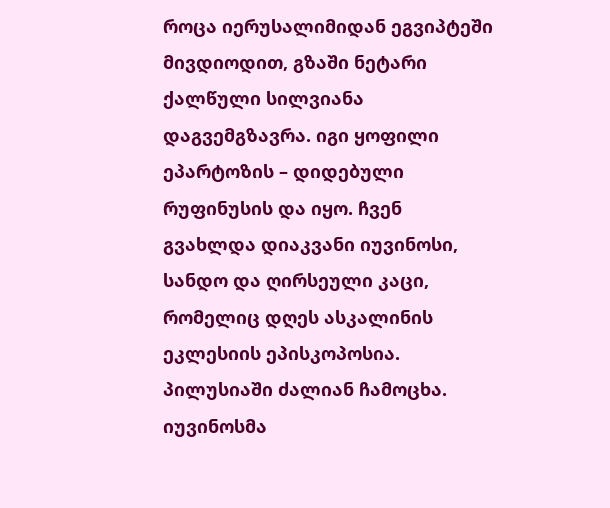როცა იერუსალიმიდან ეგვიპტეში მივდიოდით, გზაში ნეტარი ქალწული სილვიანა დაგვემგზავრა. იგი ყოფილი ეპარტოზის – დიდებული რუფინუსის და იყო. ჩვენ გვახლდა დიაკვანი იუვინოსი, სანდო და ღირსეული კაცი, რომელიც დღეს ასკალინის ეკლესიის ეპისკოპოსია.
პილუსიაში ძალიან ჩამოცხა. იუვინოსმა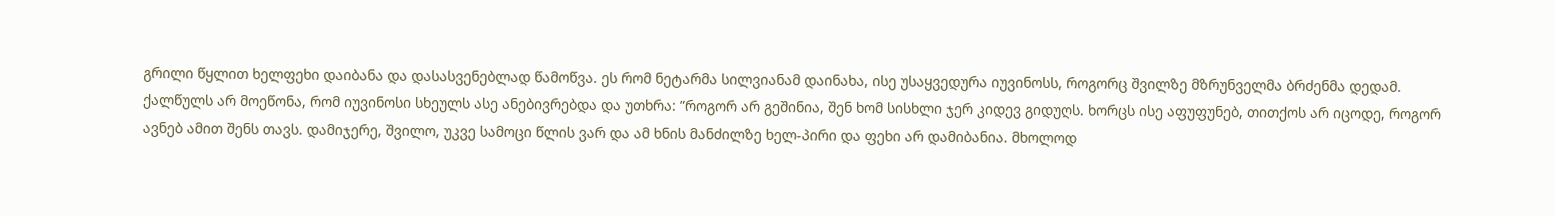გრილი წყლით ხელფეხი დაიბანა და დასასვენებლად წამოწვა. ეს რომ ნეტარმა სილვიანამ დაინახა, ისე უსაყვედურა იუვინოსს, როგორც შვილზე მზრუნველმა ბრძენმა დედამ.
ქალწულს არ მოეწონა, რომ იუვინოსი სხეულს ასე ანებივრებდა და უთხრა: ”როგორ არ გეშინია, შენ ხომ სისხლი ჯერ კიდევ გიდუღს. ხორცს ისე აფუფუნებ, თითქოს არ იცოდე, როგორ ავნებ ამით შენს თავს. დამიჯერე, შვილო, უკვე სამოცი წლის ვარ და ამ ხნის მანძილზე ხელ-პირი და ფეხი არ დამიბანია. მხოლოდ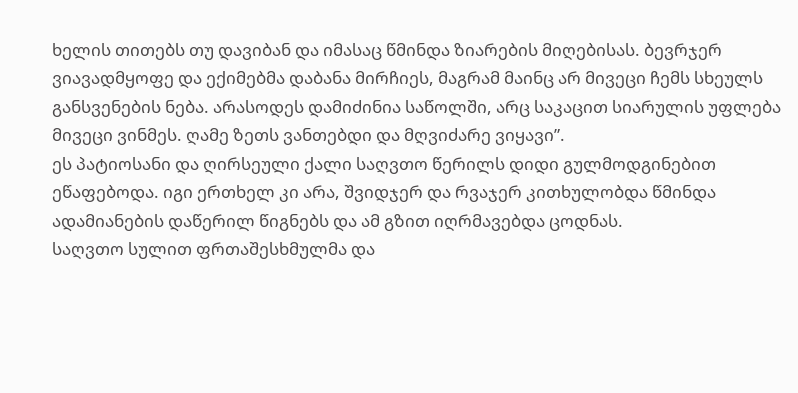ხელის თითებს თუ დავიბან და იმასაც წმინდა ზიარების მიღებისას. ბევრჯერ ვიავადმყოფე და ექიმებმა დაბანა მირჩიეს, მაგრამ მაინც არ მივეცი ჩემს სხეულს განსვენების ნება. არასოდეს დამიძინია საწოლში, არც საკაცით სიარულის უფლება მივეცი ვინმეს. ღამე ზეთს ვანთებდი და მღვიძარე ვიყავი”.
ეს პატიოსანი და ღირსეული ქალი საღვთო წერილს დიდი გულმოდგინებით ეწაფებოდა. იგი ერთხელ კი არა, შვიდჯერ და რვაჯერ კითხულობდა წმინდა ადამიანების დაწერილ წიგნებს და ამ გზით იღრმავებდა ცოდნას.
საღვთო სულით ფრთაშესხმულმა და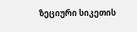ზეციური სიკეთის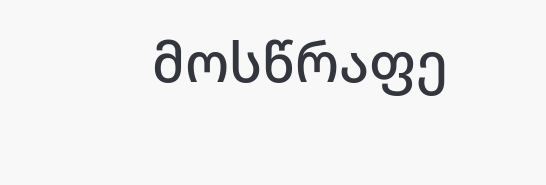მოსწრაფე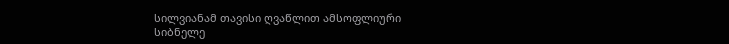სილვიანამ თავისი ღვაწლით ამსოფლიური სიბნელე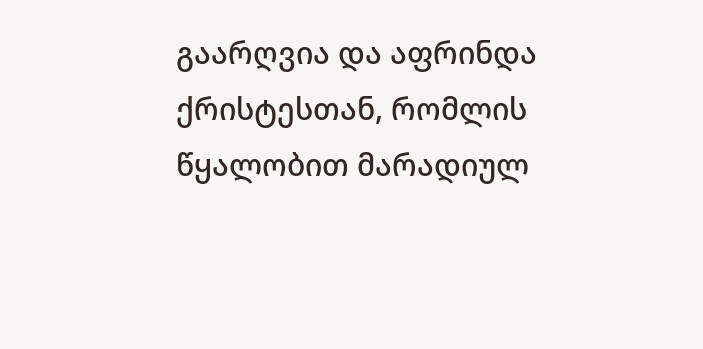გაარღვია და აფრინდა ქრისტესთან, რომლის წყალობით მარადიულ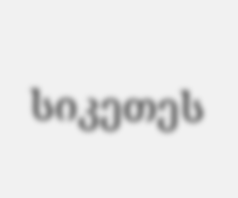სიკეთეს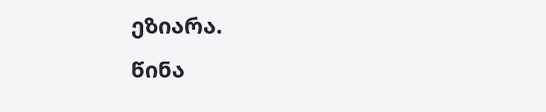ეზიარა.
წინა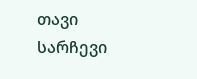თავი სარჩევი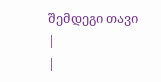შემდეგი თავი
|
|